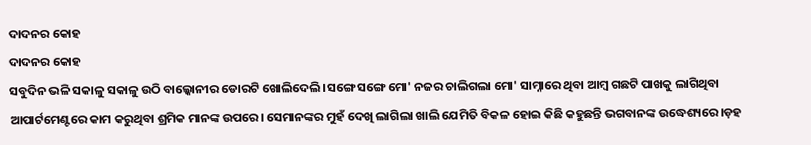ଦାଦନର କୋହ
ଦାଦନର କୋହ
ସବୁଦିନ ଭଳି ସକାଳୁ ସକାଳୁ ଉଠି ବାଲ୍କୋନୀର ଡୋରଟି ଖୋଲିଦେଲି ।ସଙ୍ଗେ ସଙ୍ଗେ ମୋ' ନଜର ଚାଲିଗଲା ମୋ' ସାମ୍ନାରେ ଥିବା ଆମ୍ବ ଗଛଟି ପାଖକୁ ଲାଗିଥିବା ଆପାର୍ଟମେଣ୍ଟରେ କାମ କରୁଥିବା ଶ୍ରମିକ ମାନଙ୍କ ଉପରେ। ସେମାନଙ୍କର ମୁହଁ ଦେଖି ଲାଗିଲା ଖାଲି ଯେମିତି ବିକଳ ହୋଇ କିଛି କହୁଛନ୍ତି ଭଗବାନଙ୍କ ଉଦ୍ଧେଶ୍ୟରେ।ଡ଼ହ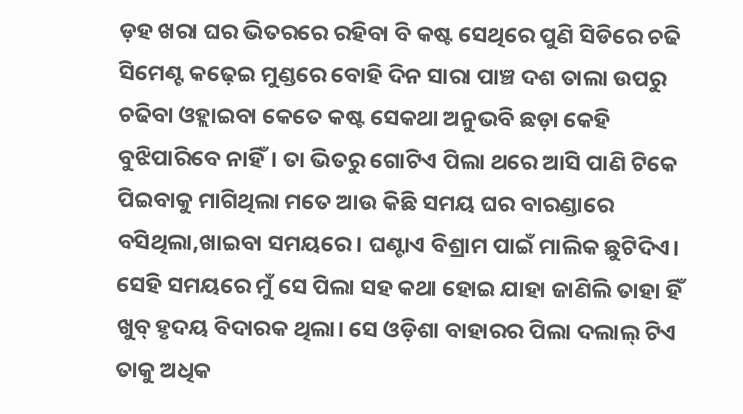ଡ଼ହ ଖରା ଘର ଭିତରରେ ରହିବା ବି କଷ୍ଟ ସେଥିରେ ପୁଣି ସିଡିରେ ଚଢି ସିମେଣ୍ଟ କଢ଼େଇ ମୁଣ୍ଡରେ ବୋହି ଦିନ ସାରା ପାଞ୍ଚ ଦଶ ତାଲା ଉପରୁ ଚଢିବା ଓହ୍ଲାଇବା କେତେ କଷ୍ଟ ସେକଥା ଅନୁଭବି ଛଡ଼ା କେହି ବୁଝିପାରିବେ ନାହିଁ। ତା ଭିତରୁ ଗୋଟିଏ ପିଲା ଥରେ ଆସି ପାଣି ଟିକେ ପିଇବାକୁ ମାଗିଥିଲା ମତେ ଆଉ କିଛି ସମୟ ଘର ବାରଣ୍ଡାରେ ବସିଥିଲା,ଖାଇବା ସମୟରେ। ଘଣ୍ଟାଏ ବିଶ୍ରାମ ପାଇଁ ମାଲିକ ଛୁଟିଦିଏ। ସେହି ସମୟରେ ମୁଁ ସେ ପିଲା ସହ କଥା ହୋଇ ଯାହା ଜାଣିଲି ତାହା ହିଁ ଖୁବ୍ ହୃଦୟ ବିଦାରକ ଥିଲା। ସେ ଓଡ଼ିଶା ବାହାରର ପିଲା ଦଲାଲ୍ ଟିଏ ତାକୁ ଅଧିକ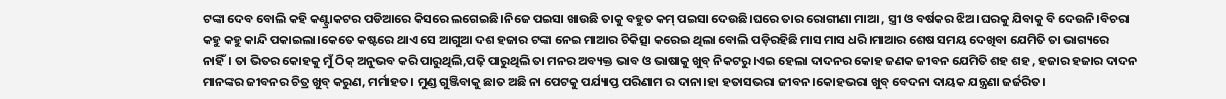ଟଙ୍କା ଦେବ ବୋଲି କହି କଣ୍ଟ୍ରାକଟର ପଡିଆରେ କିସରେ ଲଗେଇଛି।ନିଜେ ପଇସା ଖାଉଛି ତାକୁ ବହୁତ କମ୍ ପଇସା ଦେଉଛି।ଘରେ ତାର ରୋଗୀଣା ମାଆ , ସ୍ତ୍ରୀ ଓ ବର୍ଷକର ଝିଅ।ଘରକୁ ଯିବାକୁ ବି ଦେଉନି।ବିଚରା କହୁ କହୁ କାନ୍ଦି ପକାଇଲା।କେତେ କଷ୍ଟରେ ଥାଏ ସେ ଆଗୁଆ ଦଶ ହଜାର ଟଙ୍କା ନେଇ ମାଆର ଚିକିତ୍ସା କରେଇ ଥିଲା ବୋଲି ପଡ଼ିରହିଛି ମାସ ମାସ ଧରି।ମାଆର ଶେଷ ସମୟ ଦେଖିବା ଯେମିତି ତା ଭାଗ୍ୟରେ ନାହିଁ। ତା ଭିତର କୋହକୁ ମୁଁ ଠିକ୍ ଅନୁଭବ କରି ପାରୁଥିଲି,ପଢ଼ି ପାରୁଥିଲି ତା ମନର ଅବ୍ୟକ୍ତ ଭାବ ଓ ଭାଷାକୁ ଖୁବ୍ ନିକଟରୁ।ଏଇ ହେଲା ଦାଦନର କୋହ ଜଣକ ଜୀବନ ଯେମିତି ଶହ ଶହ , ହଜାର ହଜାର ଦାଦନ ମାନଙ୍କର ଜୀବନର ଚିତ୍ର ଖୁବ୍ କରୁଣ, ମର୍ମାହତ। ମୁଣ୍ଡ ଗୁଞ୍ଜିବାକୁ ଛାତ ଅଛି ନା ପେଟକୁ ପର୍ଯ୍ୟାପ୍ତ ପରିଣାମ ର ଦାନା।ହା ହତାସଭରା ଜୀବନ।କୋହଭରା ଖୁବ୍ ବେଦନା ଦାୟକ ଯନ୍ତ୍ରଣା ଜର୍ଜରିତ।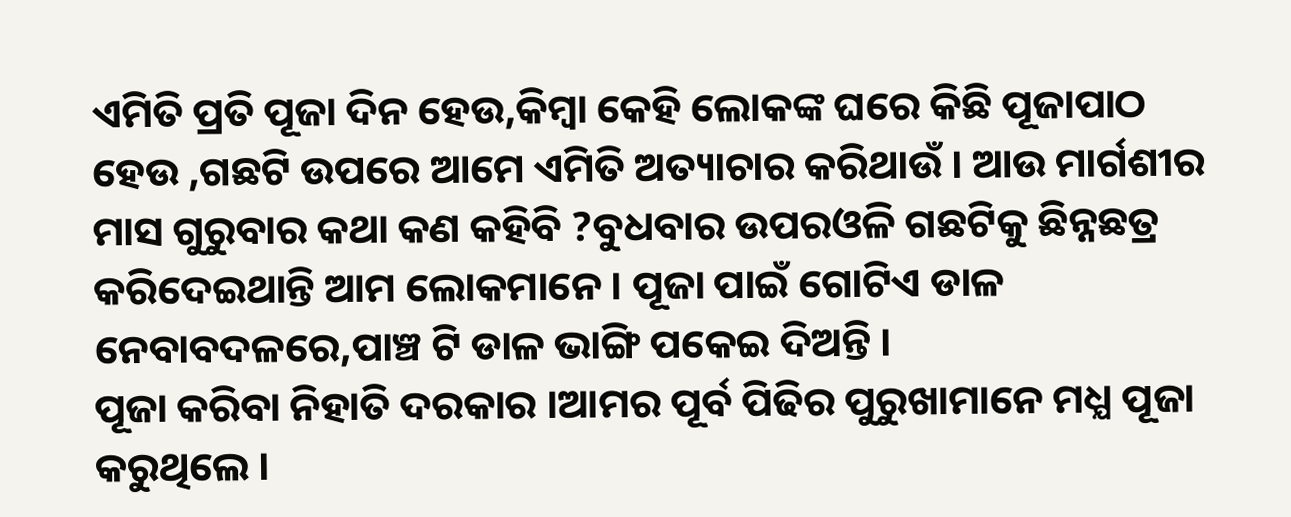ଏମିତି ପ୍ରତି ପୂଜା ଦିନ ହେଉ,କିମ୍ବା କେହି ଲୋକଙ୍କ ଘରେ କିଛି ପୂଜାପାଠ ହେଉ ,ଗଛଟି ଉପରେ ଆମେ ଏମିତି ଅତ୍ୟାଚାର କରିଥାଉଁ । ଆଉ ମାର୍ଗଶୀର ମାସ ଗୁରୁବାର କଥା କଣ କହିବି ?ବୁଧବାର ଉପରଓଳି ଗଛଟିକୁ ଛିନ୍ନଛତ୍ର କରିଦେଇଥାନ୍ତି ଆମ ଲୋକମାନେ । ପୂଜା ପାଇଁ ଗୋଟିଏ ଡାଳ ନେବାବଦଳରେ,ପାଞ୍ଚ ଟି ଡାଳ ଭାଙ୍ଗି ପକେଇ ଦିଅନ୍ତି ।
ପୂଜା କରିବା ନିହାତି ଦରକାର ।ଆମର ପୂର୍ବ ପିଢିର ପୁରୁଖାମାନେ ମଧ୍ଯ ପୂଜା କରୁଥିଲେ ।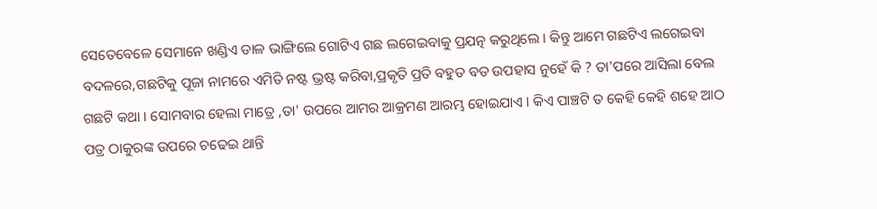ସେତେବେଳେ ସେମାନେ ଖଣ୍ଡିଏ ଡାଳ ଭାଙ୍ଗିଲେ ଗୋଟିଏ ଗଛ ଲଗେଇବାକୁ ପ୍ରଯତ୍ନ କରୁଥିଲେ । କିନ୍ତୁ ଆମେ ଗଛଟିଏ ଲଗେଇବା ବଦଳରେ,ଗଛଟିକୁ ପୂଜା ନାମରେ ଏମିତି ନଷ୍ଟ ଭ୍ରଷ୍ଟ କରିବା,ପ୍ରକୃତି ପ୍ରତି ବହୁତ ବଡ ଉପହାସ ନୁହେଁ କି ? ତା'ପରେ ଆସିଲା ବେଲ ଗଛଟି କଥା । ସୋମବାର ହେଲା ମାତ୍ରେ ,ତା' ଉପରେ ଆମର ଆକ୍ରମଣ ଆରମ୍ଭ ହୋଇଯାଏ । କିଏ ପାଞ୍ଚଟି ତ କେହି କେହି ଶହେ ଆଠ ପତ୍ର ଠାକୁରଙ୍କ ଉପରେ ଚଢେଇ ଥାନ୍ତି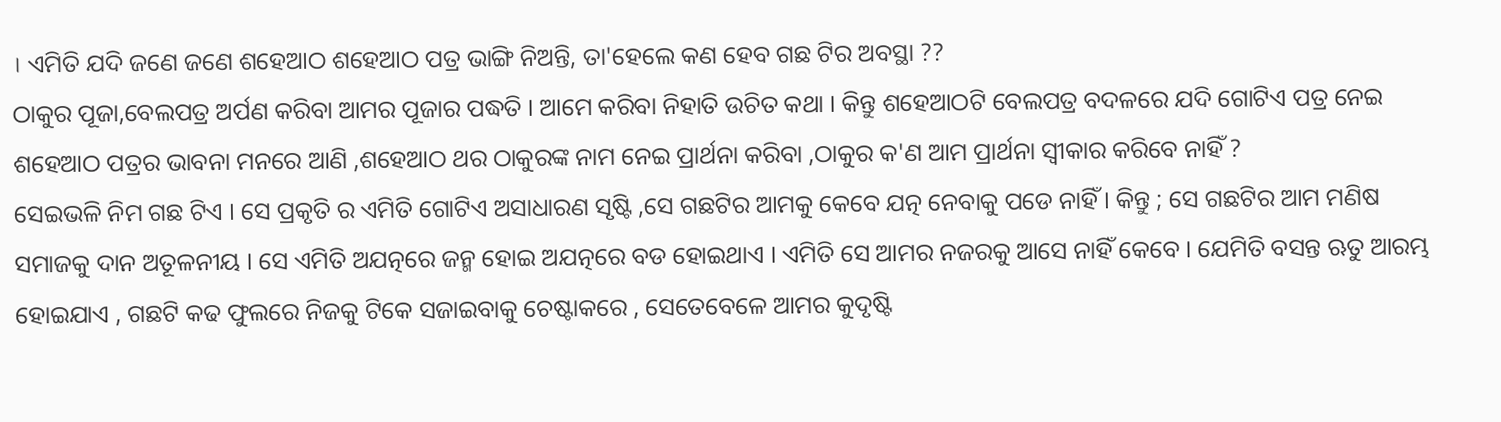। ଏମିତି ଯଦି ଜଣେ ଜଣେ ଶହେଆଠ ଶହେଆଠ ପତ୍ର ଭାଙ୍ଗି ନିଅନ୍ତି, ତା'ହେଲେ କଣ ହେବ ଗଛ ଟିର ଅବସ୍ଥା ??
ଠାକୁର ପୂଜା,ବେଲପତ୍ର ଅର୍ପଣ କରିବା ଆମର ପୂଜାର ପଦ୍ଧତି । ଆମେ କରିବା ନିହାତି ଉଚିତ କଥା । କିନ୍ତୁ ଶହେଆଠଟି ବେଲପତ୍ର ବଦଳରେ ଯଦି ଗୋଟିଏ ପତ୍ର ନେଇ ଶହେଆଠ ପତ୍ରର ଭାବନା ମନରେ ଆଣି ,ଶହେଆଠ ଥର ଠାକୁରଙ୍କ ନାମ ନେଇ ପ୍ରାର୍ଥନା କରିବା ,ଠାକୁର କ'ଣ ଆମ ପ୍ରାର୍ଥନା ସ୍ବୀକାର କରିବେ ନାହିଁ ?
ସେଇଭଳି ନିମ ଗଛ ଟିଏ । ସେ ପ୍ରକୃତି ର ଏମିତି ଗୋଟିଏ ଅସାଧାରଣ ସୃଷ୍ଟି ,ସେ ଗଛଟିର ଆମକୁ କେବେ ଯତ୍ନ ନେବାକୁ ପଡେ ନାହିଁ । କିନ୍ତୁ ; ସେ ଗଛଟିର ଆମ ମଣିଷ ସମାଜକୁ ଦାନ ଅତୂଳନୀୟ । ସେ ଏମିତି ଅଯତ୍ନରେ ଜନ୍ମ ହୋଇ ଅଯତ୍ନରେ ବଡ ହୋଇଥାଏ । ଏମିତି ସେ ଆମର ନଜରକୁ ଆସେ ନାହିଁ କେବେ । ଯେମିତି ବସନ୍ତ ଋତୁ ଆରମ୍ଭ ହୋଇଯାଏ , ଗଛଟି କଢ ଫୁଲରେ ନିଜକୁ ଟିକେ ସଜାଇବାକୁ ଚେଷ୍ଟାକରେ , ସେତେବେଳେ ଆମର କୁଦୃଷ୍ଟି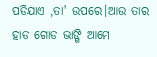ପଡିଯାଏ ,ତା' ଉପରେ।ଆଉ ତାର ହାଡ ଗୋଡ ଭାଙ୍ଗି ଆମେ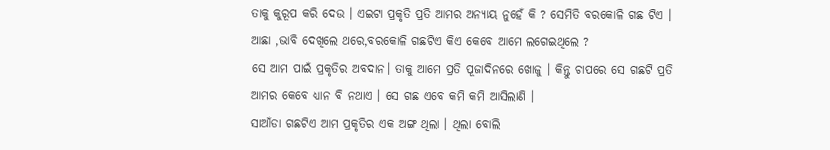ତାକୁ କୁରୂପ କରି ଦେଉ । ଏଇଟା ପ୍ରକୃତି ପ୍ରତି ଆମର ଅନ୍ୟାୟ ନୁହେଁ କି ? ସେମିତି ବରକୋଳି ଗଛ ଟିଏ । ଆଛା ,ଭାବି ଦେଖିଲେ ଥରେ,ବରକୋଳି ଗଛଟିଏ କିଏ କେବେ ଆମେ ଲଗେଇଥିଲେ ?
ସେ ଆମ ପାଇଁ ପ୍ରକୃତିର ଅବଦାନ। ତାକୁ ଆମେ ପ୍ରତି ପୂଜାଦିନରେ ଖୋଜୁ । କିନ୍ତୁ ଚାପରେ ସେ ଗଛଟି ପ୍ରତି ଆମର କେବେ ଧ୍ୟାନ ବି ନଥାଏ । ସେ ଗଛ ଏବେ କମି କମି ଆସିଲାଣି ।
ସାଆଁଡା ଗଛଟିଏ ଆମ ପ୍ରକୃତିର ଏକ ଅଙ୍ଗ ଥିଲା । ଥିଲା ବୋଲି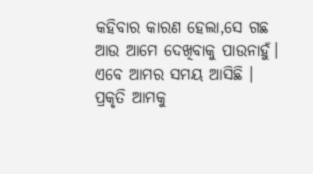କହିବାର କାରଣ ହେଲା,ସେ ଗଛ ଆଉ ଆମେ ଦେଖିବାକୁ ପାଉନାହୁଁ।
ଏବେ ଆମର ସମୟ ଆସିଛି । ପ୍ରକୃତି ଆମକୁ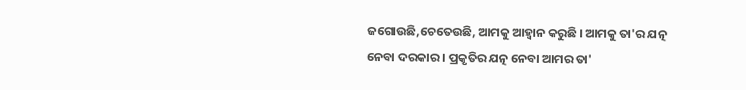ଜଗୋଉଛି,ଚେତେଉଛି, ଆମକୁ ଆହ୍ବାନ କରୁଛି । ଆମକୁ ତା'ର ଯତ୍ନ ନେବା ଦରକାର । ପ୍ରକୃତିର ଯତ୍ନ ନେବା ଆମର ତା'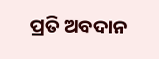ପ୍ରତି ଅବଦାନ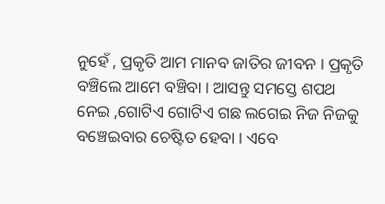ନୁହେଁ , ପ୍ରକୃତି ଆମ ମାନବ ଜାତିର ଜୀବନ । ପ୍ରକୃତି ବଞ୍ଚିଲେ ଆମେ ବଞ୍ଚିବା । ଆସନ୍ତୁ ସମସ୍ତେ ଶପଥ ନେଇ ,ଗୋଟିଏ ଗୋଟିଏ ଗଛ ଲଗେଇ ନିଜ ନିଜକୁ ବଞ୍ଚେଇବାର ଚେଷ୍ଟିତ ହେବା । ଏବେ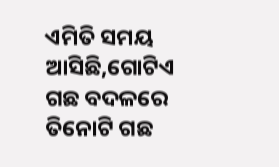ଏମିତି ସମୟ ଆସିଛି,ଗୋଟିଏ ଗଛ ବଦଳରେ ତିନୋଟି ଗଛ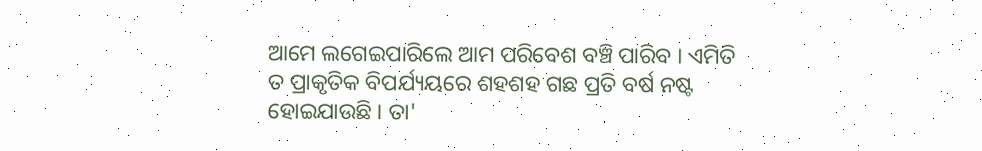ଆମେ ଲଗେଇପାରିଲେ ଆମ ପରିବେଶ ବଞ୍ଚି ପାରିବ । ଏମିତି ତ ପ୍ରାକୃତିକ ବିପର୍ଯ୍ୟୟରେ ଶହଶହ ଗଛ ପ୍ରତି ବର୍ଷ ନଷ୍ଟ ହୋଇଯାଉଛି । ତା'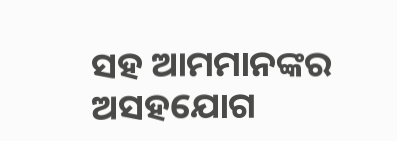ସହ ଆମମାନଙ୍କର ଅସହଯୋଗ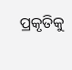ପ୍ରକୃତିକୁ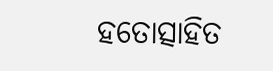ହତୋତ୍ସାହିତ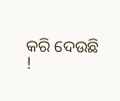କରି ଦେଉଛି !